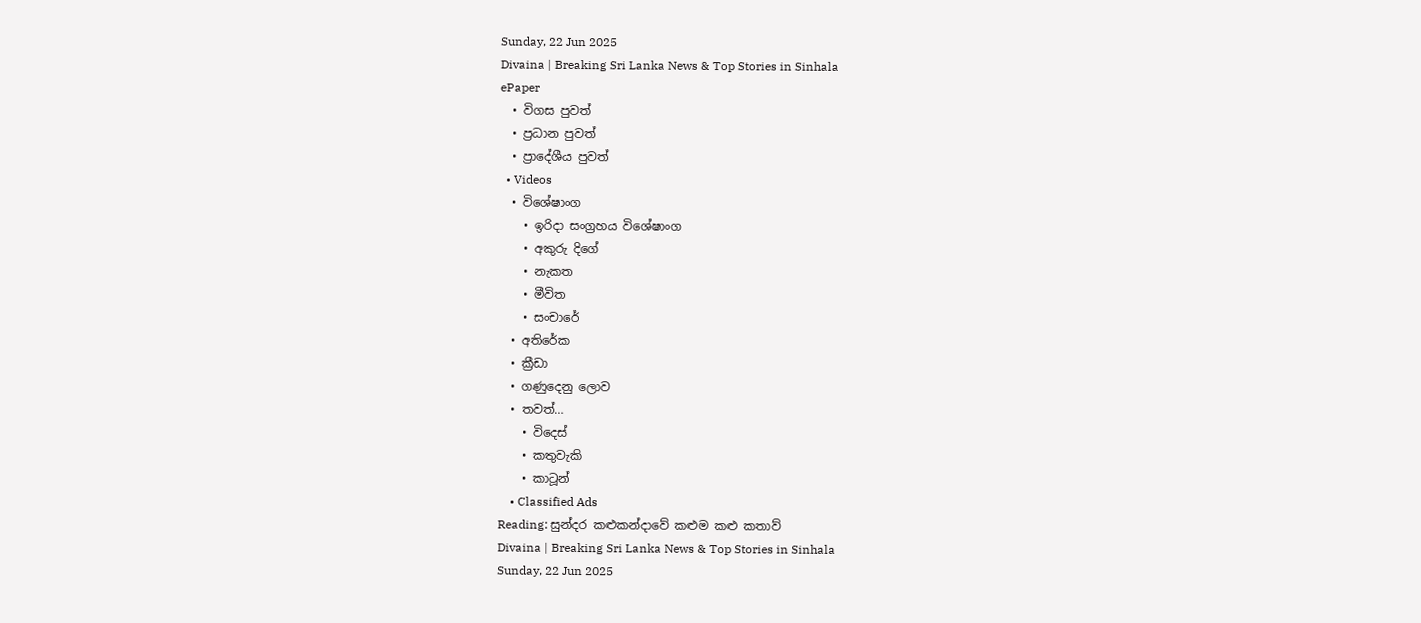Sunday, 22 Jun 2025
Divaina | Breaking Sri Lanka News & Top Stories in Sinhala
ePaper
  • විගස පුවත්
  • ප්‍රධාන පුවත්
  • ප්‍රාදේශීය පුවත්
  • Videos
  • විශේෂාංග
    • ඉරිදා සංග්‍රහය විශේෂාංග
    • අකුරු දිගේ
    • නැකත
    • මීවිත
    • සංචාරේ
  • අතිරේක
  • ක්‍රීඩා
  • ගණුදෙනු ලොව
  • තවත්…
    • විදෙස්
    • කතුවැකි
    • කාටූන්
    • Classified Ads
Reading: සුන්දර කළුකන්දාවේ කළුම කළු කතාව්
Divaina | Breaking Sri Lanka News & Top Stories in Sinhala
Sunday, 22 Jun 2025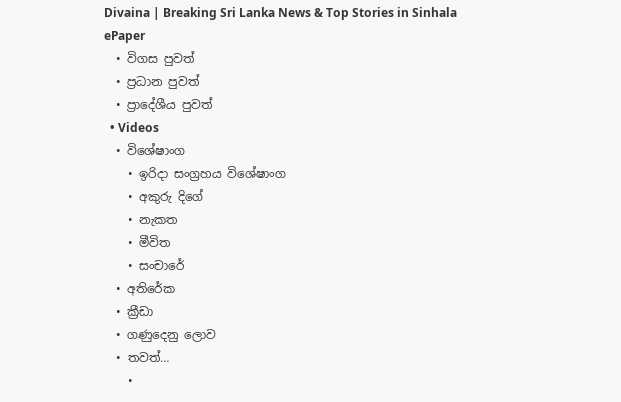Divaina | Breaking Sri Lanka News & Top Stories in Sinhala
ePaper
  • විගස පුවත්
  • ප්‍රධාන පුවත්
  • ප්‍රාදේශීය පුවත්
  • Videos
  • විශේෂාංග
    • ඉරිදා සංග්‍රහය විශේෂාංග
    • අකුරු දිගේ
    • නැකත
    • මීවිත
    • සංචාරේ
  • අතිරේක
  • ක්‍රීඩා
  • ගණුදෙනු ලොව
  • තවත්…
    •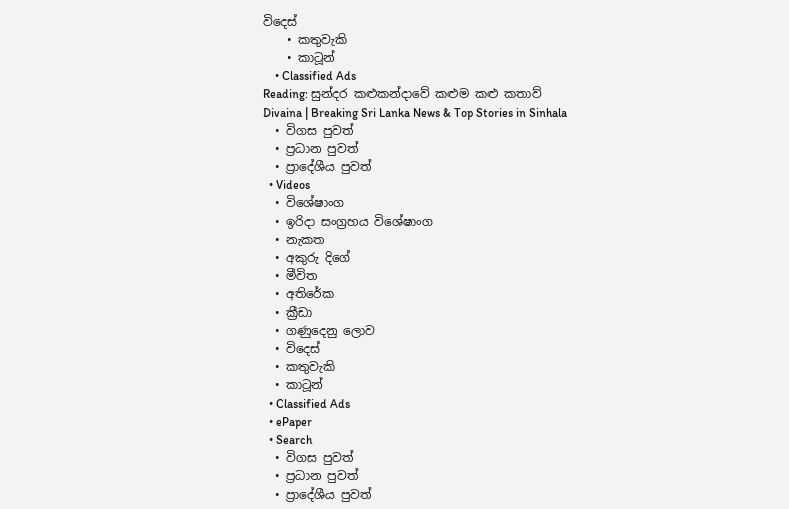විදෙස්
    • කතුවැකි
    • කාටූන්
    • Classified Ads
Reading: සුන්දර කළුකන්දාවේ කළුම කළු කතාව්
Divaina | Breaking Sri Lanka News & Top Stories in Sinhala
  • විගස පුවත්
  • ප්‍රධාන පුවත්
  • ප්‍රාදේශීය පුවත්
  • Videos
  • විශේෂාංග
  • ඉරිදා සංග්‍රහය විශේෂාංග
  • නැකත
  • අකුරු දිගේ
  • මීවිත
  • අතිරේක
  • ක්‍රීඩා
  • ගණුදෙනු ලොව
  • විදෙස්
  • කතුවැකි
  • කාටූන්
  • Classified Ads
  • ePaper
  • Search
  • විගස පුවත්
  • ප්‍රධාන පුවත්
  • ප්‍රාදේශීය පුවත්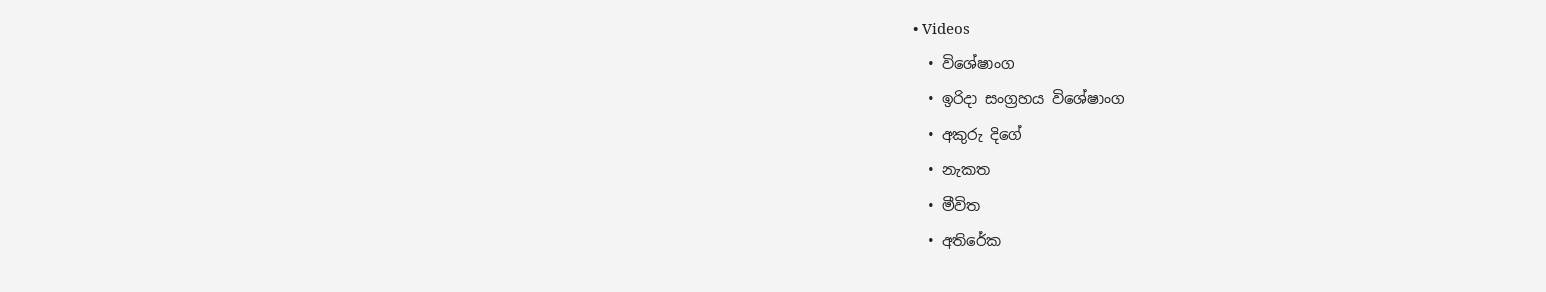• Videos
  • විශේෂාංග
  • ඉරිදා සංග්‍රහය විශේෂාංග
  • අකුරු දිගේ
  • නැකත
  • මීවිත
  • අතිරේක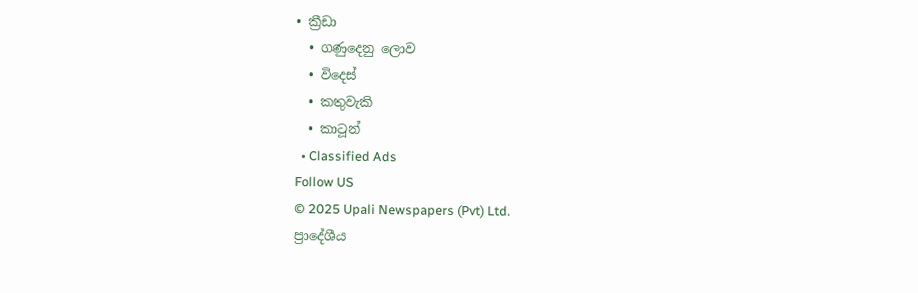• ක්‍රීඩා
  • ගණුදෙනු ලොව
  • විදෙස්
  • කතුවැකි
  • කාටූන්
  • Classified Ads
Follow US
© 2025 Upali Newspapers (Pvt) Ltd.
ප්‍රාදේශීය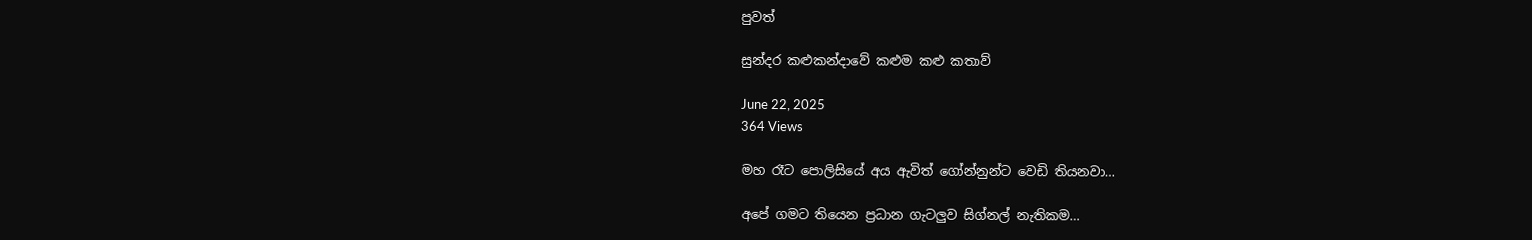පුවත්

සුන්දර කළුකන්දාවේ කළුම කළු කතාව්

June 22, 2025
364 Views

මහ රෑට පොලිසියේ අය ඇවිත් ගෝන්නුන්ට වෙඩි තියනවා…

අපේ ගමට තියෙන ප්‍රධාන ගැටලුව සිග්නල් නැතිකම…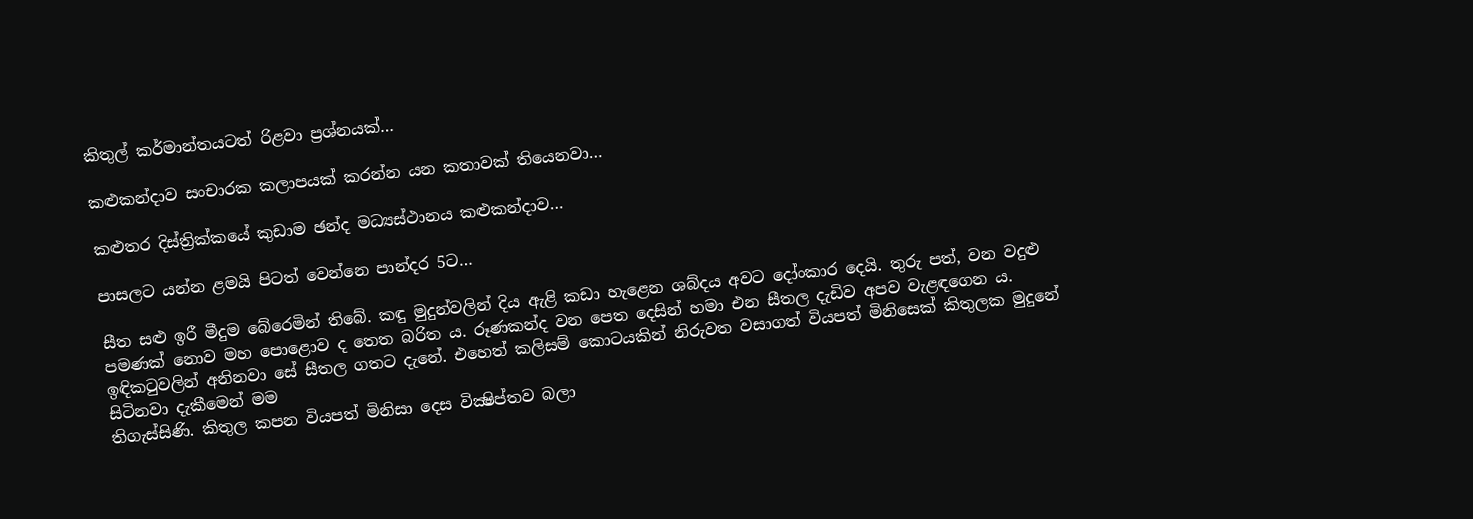කිතුල් කර්මාන්තයටත් රිළවා ප්‍රශ්නයක්…

කළුකන්දාව සංචාරක කලාපයක් කරන්න යන කතාවක් තියෙනවා…

කළුතර දිස්ත්‍රික්කයේ කුඩාම ඡන්ද මධ්‍යස්ථානය කළුකන්දාව…

පාසලට යන්න ළමයි පිටත් වෙන්නෙ පාන්දර 5ට…

සීත සළු ඉරී මීදුම බේරෙමින් තිබේ. කඳු මුදුන්වලින් දිය ඇළි කඩා හැළෙන ශබ්දය අවට දෝංකාර දෙයි. තුරු පත්, වන වදුළු පමණක් නොව මහ පොළොව ද තෙත බරිත ය. රූණකන්ද වන පෙත දෙසින් හමා එන සීතල දැඩිව අපව වැළඳගෙන ය. ඉඳිකටුවලින් අනිනවා සේ සීතල ගතට දැනේ. එහෙත් කලිසම් කොටයකින් නිරුවත වසාගත් වියපත් මිනිසෙක් කිතුලක මුදුනේ සිටිනවා දැකීමෙන් මම
තිගැස්සිණි. කිතුල කපන වියපත් මිනිසා දෙස වික්‍ෂිප්තව බලා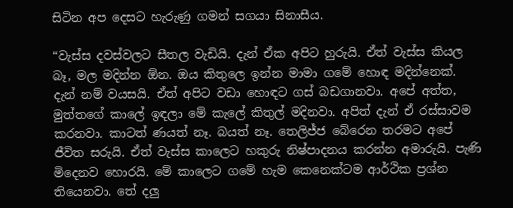සිටින අප දෙසට හැරුණු ගමන් සගයා සිනාසීය.

“වැස්ස දවස්වලට සීතල වැඩියි. දැන් ඒක අපිට හුරුයි. ඒත් වැස්ස කියල බෑ, මල මදින්න ඕන. ඔය කිතුලෙ ඉන්න මාමා ගමේ හොඳ මදින්නෙක්. දැන් නම් වයසයි. ඒත් අපිට වඩා හොඳට ගස් බඩගානවා. අපේ අත්ත, මුත්තගේ කාලේ ඉඳලා මේ කැලේ කිතුල් මදිනවා. අපිත් දැන් ඒ රස්සාවම කරනවා. කාටත් ණයත් නෑ. බයත් නෑ. තෙලිජ්ජ බේරෙන තරමට අපේ ජීවිත සරුයි. ඒත් වැස්ස කාලෙට හකුරු නිෂ්පාදනය කරන්න අමාරුයි. පැණි මිදෙනව හොරයි. මේ කාලෙට ගමේ හැම කෙනෙක්ටම ආර්ථික ප්‍රශ්න තියෙනවා. තේ දලු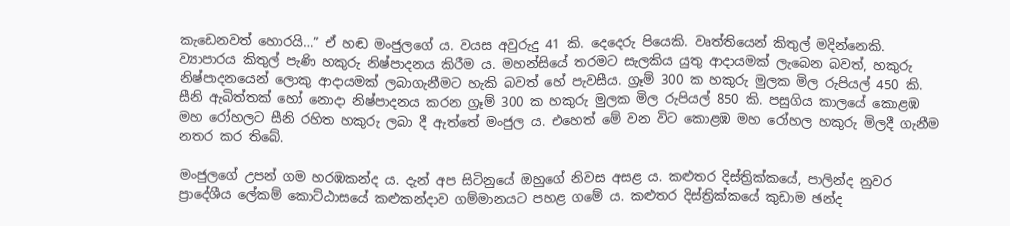කැඩෙනවත් හොරයි…” ඒ හඬ මංජුලගේ ය. වයස අවුරුදු 41 කි. දෙදෙරු පියෙකි. වෘත්තියෙන් කිතුල් මදින්නෙකි. ව්‍යාපාරය කිතුල් පැණි හකුරු නිෂ්පාදනය කිරීම ය. මහන්සියේ තරමට සැලකිය යුතු ආදායමක් ලැබෙන බවත්, හකුරු නිෂ්පාදනයෙන් ලොකු ආදායමක් ලබාගැනීමට හැකි බවත් හේ පැවසීය. ග්‍රෑම් 300 ක හකුරු මුලක මිල රුපියල් 450 කි. සීනි ඇබිත්තක් හෝ නොදා නිෂ්පාදනය කරන ග්‍රෑම් 300 ක හකුරු මුලක මිල රුපියල් 850 කි. පසුගිය කාලයේ කොළඹ මහ රෝහලට සීනි රහිත හකුරු ලබා දී ඇත්තේ මංජුල ය. එහෙත් මේ වන විට කොළඹ මහ රෝහල හකුරු මිලදී ගැනීම නතර කර තිබේ.

මංජුලගේ උපන් ගම හරඹකන්ද ය. දැන් අප සිටිනුයේ ඔහුගේ නිවස අසළ ය. කළුතර දිස්ත්‍රික්කයේ, පාලින්ද නුවර ප්‍රාදේශීය ලේකම් කොට්ඨාසයේ කළුකන්දාව ගම්මානයට පහළ ගමේ ය. කළුතර දිස්ත්‍රික්කයේ කුඩාම ඡන්ද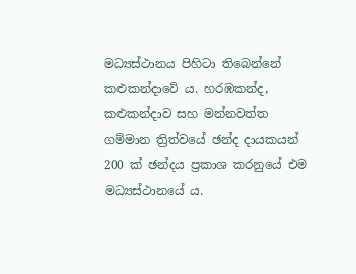මධ්‍යස්ථානය පිහිටා තිබෙන්නේ කළුකන්දාවේ ය. හරඹකන්ද, කළුකන්දාව සහ මන්නවත්ත ගම්මාන ත්‍රිත්වයේ ඡන්ද දායකයන් 200 ක් ඡන්දය ප්‍රකාශ කරනුයේ එම මධ්‍යස්ථානයේ ය.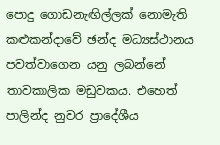පොදු ගොඩනැඟිල්ලක් නොමැති කළුකන්දාවේ ඡන්ද මධ්‍යස්ථානය පවත්වාගෙන යනු ලබන්නේ තාවකාලික මඩුවකය. එහෙත් පාලින්ද නුවර ප්‍රාදේශීය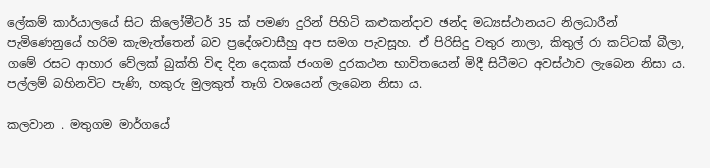ලේකම් කාර්යාලයේ සිට කිලෝමීටර් 35 ක් පමණ දුරින් පිහිටි කළුකන්දාව ඡන්ද මධ්‍යස්ථානයට නිලධාරීන් පැමිණෙනුයේ හරිම කැමැත්තෙන් බව ප්‍රදේශවාසීහු අප සමග පැවසූහ. ඒ පිරිසිදු වතුර නාලා, කිතුල් රා කට්ටක් බීලා, ගමේ රසට ආහාර වේලක් බුක්ති විඳ දින දෙකක් ජංගම දුරකථන භාවිතයෙන් මිදී සිටීමට අවස්ථාව ලැබෙන නිසා ය. පල්ලම් බහිනවිට පැණි, හකුරු මුලකුත් තෑගි වශයෙන් ලැබෙන නිසා ය.

කලවාන . මතුගම මාර්ගයේ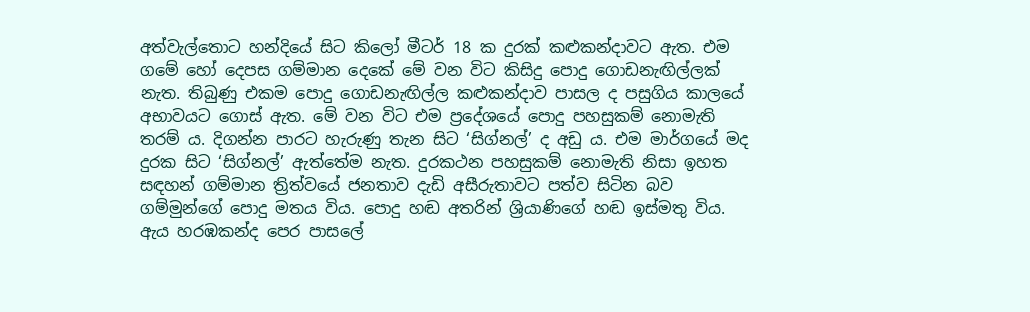අත්වැල්තොට හන්දියේ සිට කිලෝ මීටර් 18 ක දුරක් කළුකන්දාවට ඇත. එම ගමේ හෝ දෙපස ගම්මාන දෙකේ මේ වන විට කිසිදු පොදු ගොඩනැඟිල්ලක් නැත. තිබුණු එකම පොදු ගොඩනැඟිල්ල කළුකන්දාව පාසල ද පසුගිය කාලයේ අභාවයට ගොස් ඇත. මේ වන විට එම ප්‍රදේශයේ පොදු පහසුකම් නොමැති තරම් ය. දිගන්න පාරට හැරුණු තැන සිට ‘සිග්නල්’ ද අඩු ය. එම මාර්ගයේ මද දුරක සිට ‘සිග්නල්’ ඇත්තේම නැත. දුරකථන පහසුකම් නොමැති නිසා ඉහත සඳහන් ගම්මාන ත්‍රිත්වයේ ජනතාව දැඩි අසීරුතාවට පත්ව සිටින බව ගම්මුන්ගේ පොදු මතය විය. පොදු හඬ අතරින් ශ්‍රියාණිගේ හඬ ඉස්මතු විය. ඇය හරඹකන්ද පෙර පාසලේ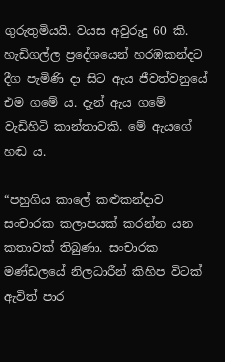ගුරුතුමියයි. වයස අවුරුදු 60 කි. හැඩිගල්ල ප්‍රදේශයෙන් හරඹකන්දට දීග පැමිණි දා සිට ඇය ජීවත්වනුයේ එම ගමේ ය. දැන් ඇය ගමේ වැඩිහිටි කාන්තාවකි. මේ ඇයගේ හඬ ය.

“පහුගිය කාලේ කළුකන්දාව සංචාරක කලාපයක් කරන්න යන කතාවක් තිබුණා. සංචාරක මණ්ඩලයේ නිලධාරීන් කිහිප විටක් ඇවිත් පාර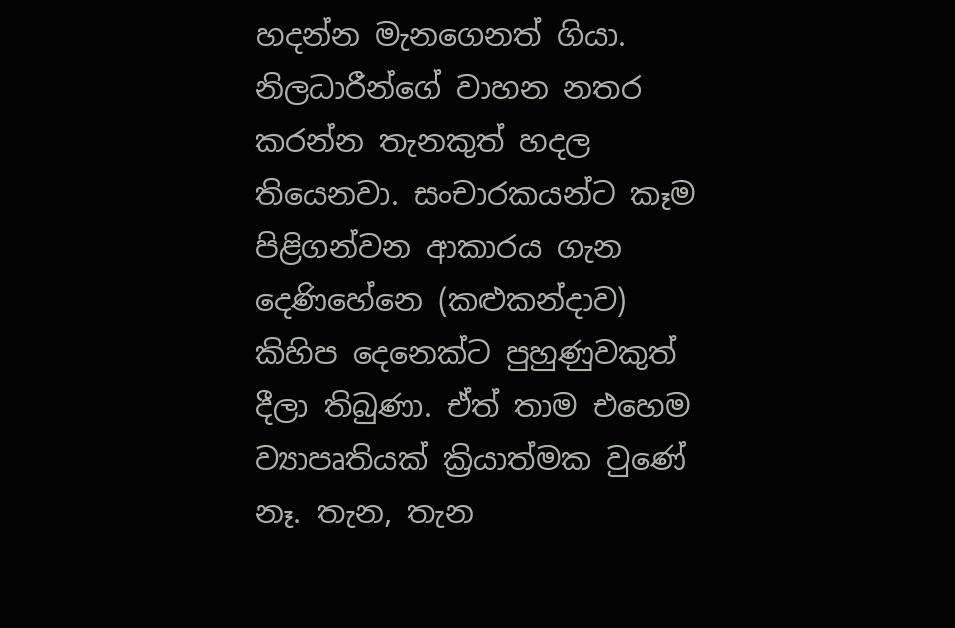හදන්න මැනගෙනත් ගියා. නිලධාරීන්ගේ වාහන නතර කරන්න තැනකුත් හදල තියෙනවා. සංචාරකයන්ට කෑම පිළිගන්වන ආකාරය ගැන දෙණිහේනෙ (කළුකන්දාව) කිහිප දෙනෙක්ට පුහුණුවකුත් දීලා තිබුණා. ඒත් තාම එහෙම ව්‍යාපෘතියක් ක්‍රියාත්මක වුණේ නෑ. තැන, තැන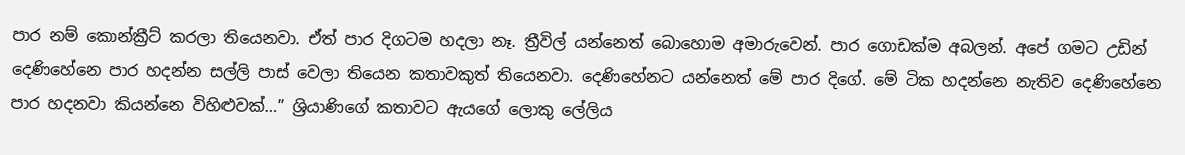පාර නම් කොන්ක්‍රීට් කරලා තියෙනවා. ඒත් පාර දිගටම හදලා නෑ. ත්‍රීවිල් යන්නෙත් බොහොම අමාරුවෙන්. පාර ගොඩක්ම අබලන්. අපේ ගමට උඩින් දෙණිහේනෙ පාර හදන්න සල්ලි පාස් වෙලා තියෙන කතාවකුත් තියෙනවා. දෙණිහේනට යන්නෙත් මේ පාර දිගේ. මේ ටික හදන්නෙ නැතිව දෙණිහේනෙ පාර හදනවා කියන්නෙ විහිළුවක්…” ශ්‍රියාණිගේ කතාවට ඇයගේ ලොකු ලේලිය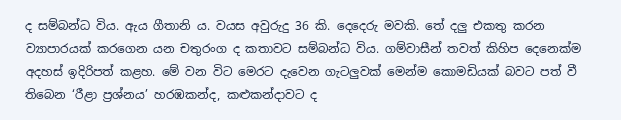ද සම්බන්ධ විය. ඇය ගීතානි ය. වයස අවුරුදු 36 කි. දෙදෙරු මවකි. තේ දලු එකතු කරන ව්‍යාපාරයක් කරගෙන යන චතුරංග ද කතාවට සම්බන්ධ විය. ගම්වාසීන් තවත් කිහිප දෙනෙක්ම අදහස් ඉදිරිපත් කළහ. මේ වන විට මෙරට දැවෙන ගැටලුවක් මෙන්ම කොමඩියක් බවට පත් වී තිබෙන ‘රීළා ප්‍රශ්නය’ හරඹකන්ද, කළුකන්දාවට ද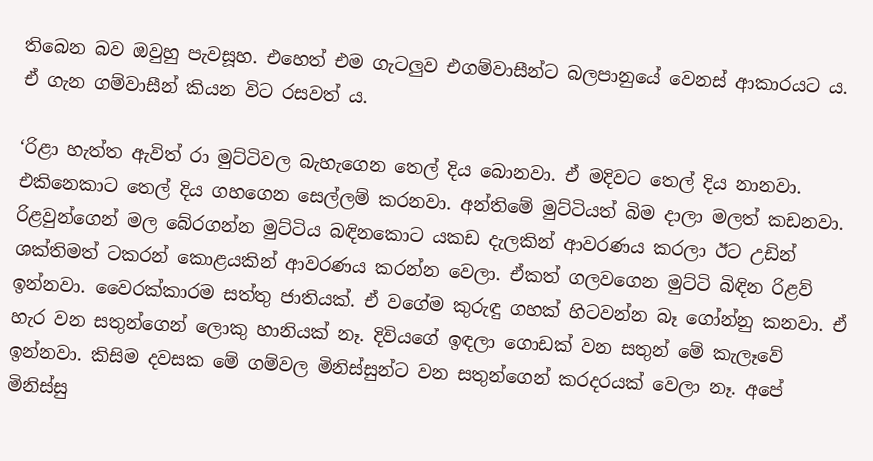තිබෙන බව ඔවුහු පැවසූහ. එහෙත් එම ගැටලුව එගම්වාසීන්ට බලපානුයේ වෙනස් ආකාරයට ය. ඒ ගැන ගම්වාසීන් කියන විට රසවත් ය.

‘රිළා හැත්ත ඇවිත් රා මුට්ටිවල බැහැගෙන තෙල් දිය බොනවා. ඒ මදිවට තෙල් දිය නානවා. එකිනෙකාට තෙල් දිය ගහගෙන සෙල්ලම් කරනවා. අන්තිමේ මුට්ටියත් බිම දාලා මලත් කඩනවා. රිළවුන්ගෙන් මල බේරගන්න මුට්ටිය බඳිනකොට යකඩ දැලකින් ආවරණය කරලා ඊට උඩින් ශක්තිමත් ටකරන් කොළයකින් ආවරණය කරන්න වෙලා. ඒකත් ගලවගෙන මුට්ටි බිඳින රිළව් ඉන්නවා. වෛරක්කාරම සත්තු ජාතියක්. ඒ වගේම කුරුඳු ගහක් හිටවන්න බෑ ගෝන්නු කනවා. ඒ හැර වන සතුන්ගෙන් ලොකු හානියක් නෑ. දිවියගේ ඉඳලා ගොඩක් වන සතුන් මේ කැලෑවේ ඉන්නවා. කිසිම දවසක මේ ගම්වල මිනිස්සුන්ට වන සතුන්ගෙන් කරදරයක් වෙලා නෑ. අපේ මිනිස්සු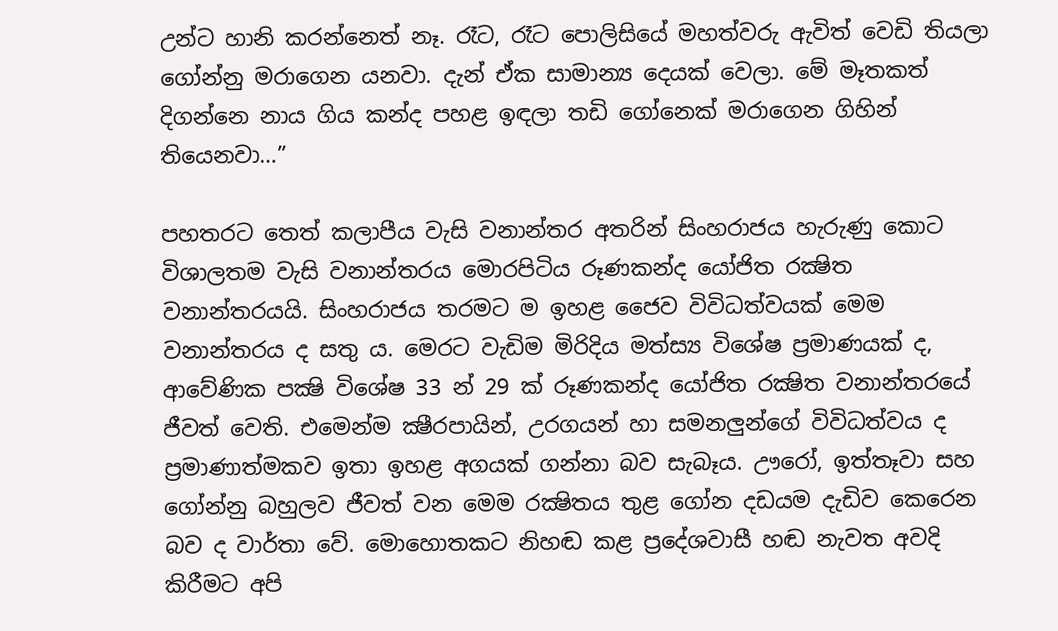උන්ට හානි කරන්නෙත් නෑ. රෑට, රෑට පොලිසියේ මහත්වරු ඇවිත් වෙඩි තියලා ගෝන්නු මරාගෙන යනවා. දැන් ඒක සාමාන්‍ය දෙයක් වෙලා. මේ මෑතකත් දිගන්නෙ නාය ගිය කන්ද පහළ ඉඳලා තඩි ගෝනෙක් මරාගෙන ගිහින් තියෙනවා…”

පහතරට තෙත් කලාපීය වැසි වනාන්තර අතරින් සිංහරාජය හැරුණු කොට විශාලතම වැසි වනාන්තරය මොරපිටිය රූණකන්ද යෝජිත රක්‍ෂිත වනාන්තරයයි. සිංහරාජය තරමට ම ඉහළ ජෛව විවිධත්වයක් මෙම වනාන්තරය ද සතු ය. මෙරට වැඩිම මිරිදිය මත්ස්‍ය විශේෂ ප්‍රමාණයක් ද, ආවේණික පක්‍ෂි විශේෂ 33 න් 29 ක් රූණකන්ද යෝජිත රක්‍ෂිත වනාන්තරයේ ජීවත් වෙති. එමෙන්ම ක්‍ෂීරපායින්, උරගයන් හා සමනලුන්ගේ විවිධත්වය ද ප්‍රමාණාත්මකව ඉතා ඉහළ අගයක් ගන්නා බව සැබෑය. ඌරෝ, ඉත්තෑවා සහ ගෝන්නු බහුලව ජීවත් වන මෙම රක්‍ෂිතය තුළ ගෝන දඩයම දැඩිව කෙරෙන බව ද වාර්තා වේ. මොහොතකට නිහඬ කළ ප්‍රදේශවාසී හඬ නැවත අවදි කිරීමට අපි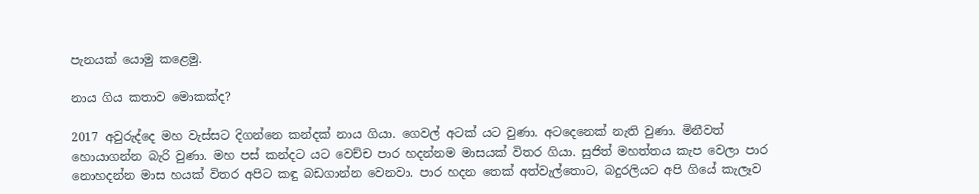පැනයක් යොමු කළෙමු.

නාය ගිය කතාව මොකක්ද?

2017 අවුරුද්දෙ මහ වැස්සට දිගන්නෙ කන්දක් නාය ගියා. ගෙවල් අටක් යට වුණා. අටදෙනෙක් නැති වුණා. මිනීවත් හොයාගන්න බැරි වුණා. මහ පස් කන්දට යට වෙච්ච පාර හදන්නම මාසයක් විතර ගියා. සුජිත් මහත්තය කැප වෙලා පාර නොහදන්න මාස හයක් විතර අපිට කඳු බඩගාන්න වෙනවා. පාර හදන තෙක් අත්වැල්තොට, බදුරලියට අපි ගියේ කැලෑව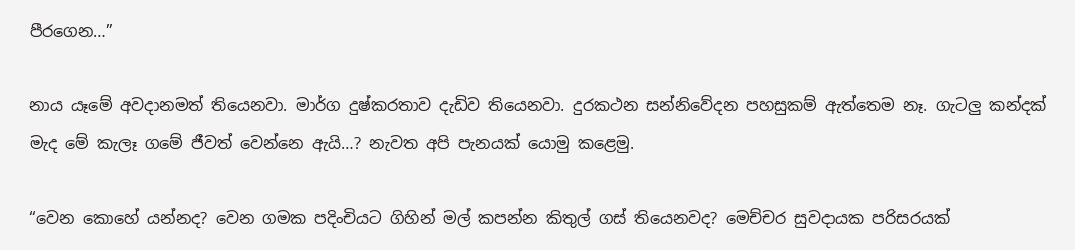පීරගෙන…”

නාය යෑමේ අවදානමත් තියෙනවා. මාර්ග දුෂ්කරතාව දැඩිව තියෙනවා. දුරකථන සන්නිවේදන පහසුකම් ඇත්තෙම නෑ. ගැටලු කන්දක් මැද මේ කැලෑ ගමේ ජීවත් වෙන්නෙ ඇයි…? නැවත අපි පැනයක් යොමු කළෙමු.

“වෙන කොහේ යන්නද? වෙන ගමක පදිංචියට ගිහින් මල් කපන්න කිතුල් ගස් තියෙනවද? මෙච්චර සුවදායක පරිසරයක්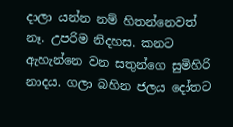දාලා යන්න නම් හිතන්නෙවත් නෑ. උපරිම නිදහස. කනට ඇහැන්නෙ වන සතුන්ගෙ සුමිහිරි නාදය. ගලා බහින ජලය දෝතට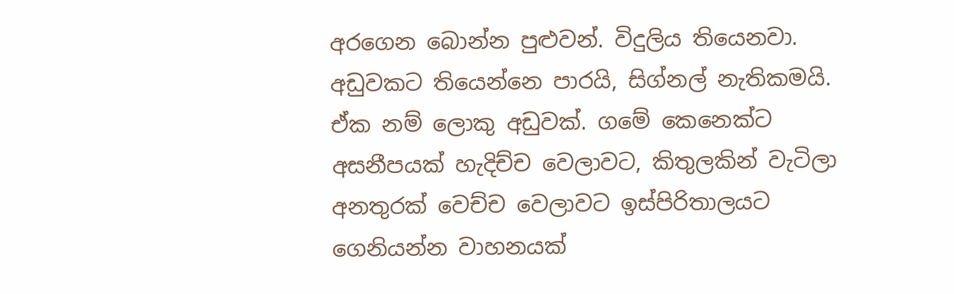අරගෙන බොන්න පුළුවන්. විදුලිය තියෙනවා. අඩුවකට තියෙන්නෙ පාරයි, සිග්නල් නැතිකමයි. ඒක නම් ලොකු අඩුවක්. ගමේ කෙනෙක්ට අසනීපයක් හැදිච්ච වෙලාවට, කිතුලකින් වැටිලා අනතුරක් වෙච්ච වෙලාවට ඉස්පිරිතාලයට ගෙනියන්න වාහනයක්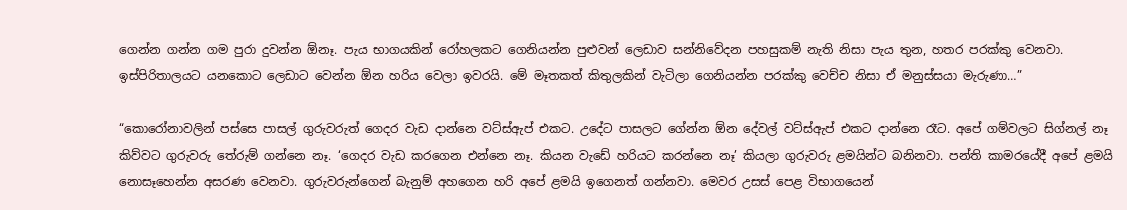ගෙන්න ගන්න ගම පුරා දුවන්න ඕනෑ. පැය භාගයකින් රෝහලකට ගෙනියන්න පුළුවන් ලෙඩාව සන්නිවේදන පහසුකම් නැති නිසා පැය තුන, හතර පරක්කු වෙනවා. ඉස්පිරිතාලයට යනකොට ලෙඩාට වෙන්න ඕන හරිය වෙලා ඉවරයි. මේ මෑතකත් කිතුලකින් වැටිලා ගෙනියන්න පරක්කු වෙච්ච නිසා ඒ මනුස්සයා මැරුණා…”

“කොරෝනාවලින් පස්සෙ පාසල් ගුරුවරුත් ගෙදර වැඩ දාන්නෙ වට්ස්ඇප් එකට. උදේට පාසලට ගේන්න ඕන දේවල් වට්ස්ඇප් එකට දාන්නෙ රෑට. අපේ ගම්වලට සිග්නල් නෑ කිව්වට ගුරුවරු තේරුම් ගන්නෙ නෑ. ‘ගෙදර වැඩ කරගෙන එන්නෙ නෑ. කියන වැඩේ හරියට කරන්නෙ නෑ’ කියලා ගුරුවරු ළමයින්ට බනිනවා. පන්ති කාමරයේදී අපේ ළමයි නොසෑහෙන්න අසරණ වෙනවා. ගුරුවරුන්ගෙන් බැනුම් අහගෙන හරි අපේ ළමයි ඉගෙනත් ගන්නවා. මෙවර උසස් පෙළ විභාගයෙන්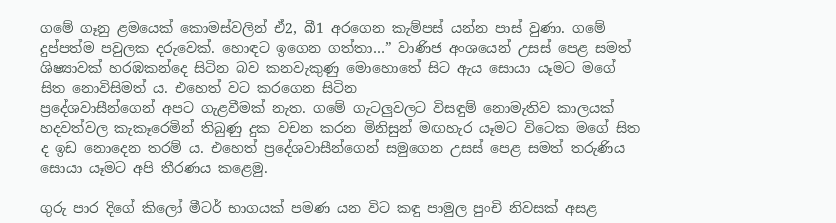ගමේ ගෑනු ළමයෙක් කොමස්වලින් ඒ2, බී1 අරගෙන කැම්පස් යන්න පාස් වුණා. ගමේ දුප්පත්ම පවුලක දරුවෙක්. හොඳට ඉගෙන ගත්තා…” වාණිජ අංශයෙන් උසස් පෙළ සමත් ශිෂ්‍යාවක් හරඹකන්දෙ සිටින බව කනවැකුණු මොහොතේ සිට ඇය සොයා යෑමට මගේ සිත නොවිසිමත් ය. එහෙත් වට කරගෙන සිටින
ප්‍රදේශවාසීන්ගෙන් අපට ගැළවීමක් නැත. ගමේ ගැටලුවලට විසඳුම් නොමැතිව කාලයක් හදවත්වල කැකෑරෙමින් තිබුණු දුක වචන කරන මිනිසුන් මඟහැර යෑමට විටෙක මගේ සිත ද ඉඩ නොදෙන තරම් ය. එහෙත් ප්‍රදේශවාසීන්ගෙන් සමුගෙන උසස් පෙළ සමත් තරුණිය සොයා යෑමට අපි තීරණය කළෙමු.

ගුරු පාර දිගේ කිලෝ මීටර් භාගයක් පමණ යන විට කඳු පාමුල පුංචි නිවසක් අසළ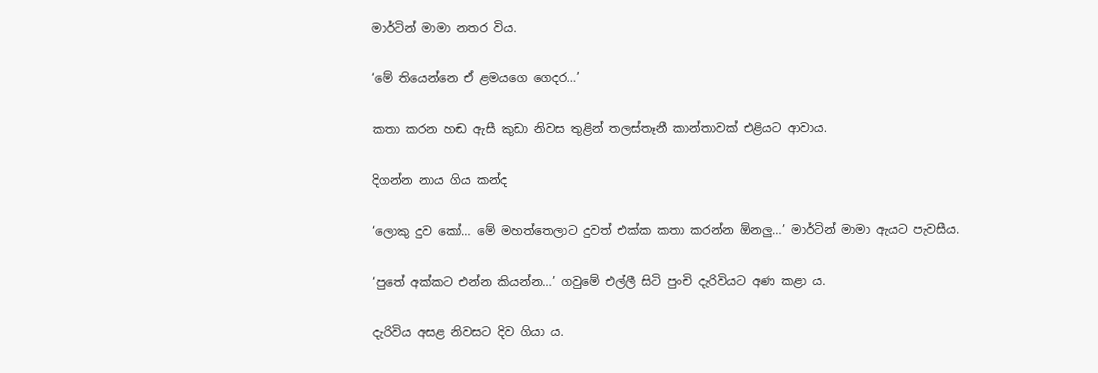මාර්ටින් මාමා නතර විය.

‘මේ තියෙන්නෙ ඒ ළමයගෙ ගෙදර…’

කතා කරන හඬ ඇසී කුඩා නිවස තුළින් තලස්තෑනී කාන්තාවක් එළියට ආවාය.

දිගන්න නාය ගිය කන්ද

‘ලොකු දුව කෝ… මේ මහත්තෙලාට දුවත් එක්ක කතා කරන්න ඕනලු…’ මාර්ටින් මාමා ඇයට පැවසීය.

‘පුතේ අක්කට එන්න කියන්න…’ ගවුමේ එල්ලී සිටි පුංචි දැරිවියට අණ කළා ය.

දැරිවිය අසළ නිවසට දිව ගියා ය.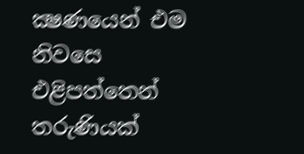ක්‍ෂණයෙන් එම නිවසෙ එළිපත්තෙන් තරුණියක්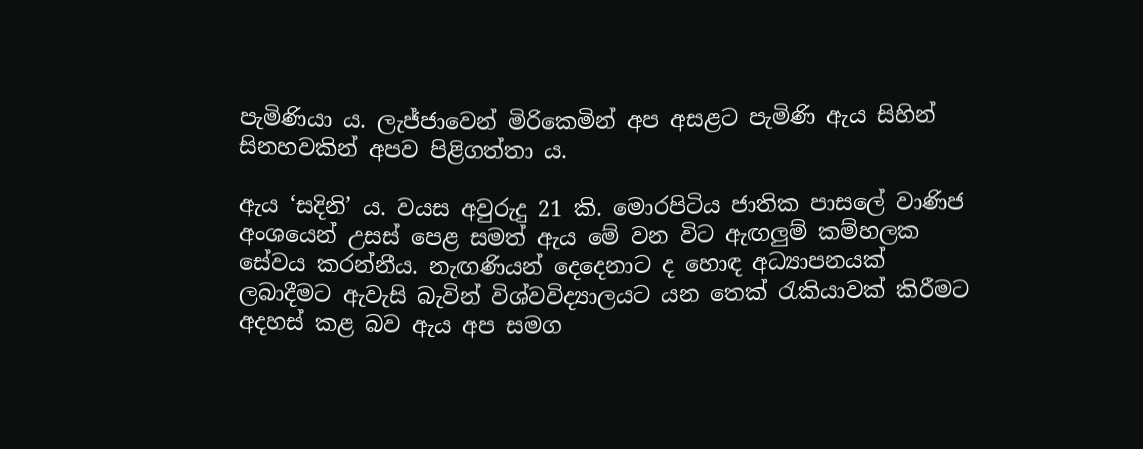පැමිණියා ය. ලැජ්ජාවෙන් මිරිකෙමින් අප අසළට පැමිණි ඇය සිහින් සිනහවකින් අපව පිළිගත්තා ය.

ඇය ‘සදිනි’ ය. වයස අවුරුදු 21 කි. මොරපිටිය ජාතික පාසලේ වාණිජ අංශයෙන් උසස් පෙළ සමත් ඇය මේ වන විට ඇඟලුම් කම්හලක සේවය කරන්නීය. නැඟණියන් දෙදෙනාට ද හොඳ අධ්‍යාපනයක් ලබාදීමට ඇවැසි බැවින් විශ්වවිද්‍යාලයට යන තෙක් රැකියාවක් කිරීමට අදහස් කළ බව ඇය අප සමග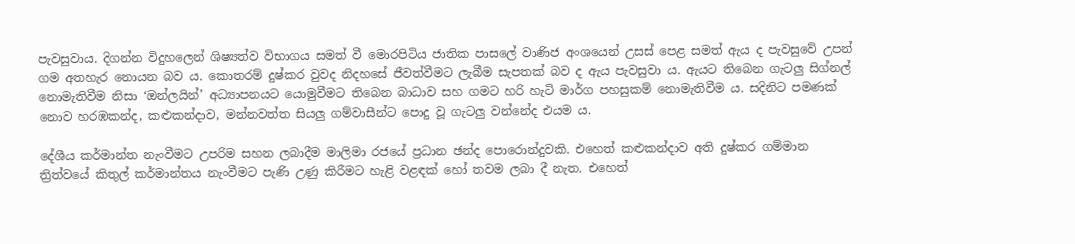පැවසුවාය. දිගන්න විදුහලෙන් ශිෂ්‍යත්ව විභාගය සමත් වී මොරපිටිය ජාතික පාසලේ වාණිජ අංශයෙන් උසස් පෙළ සමත් ඇය ද පැවසුවේ උපන් ගම අතහැර නොයන බව ය. කොතරම් දුෂ්කර වුවද නිදහසේ ජීවත්වීමට ලැබීම සැපතක් බව ද ඇය පැවසුවා ය. ඇයට තිබෙන ගැටලු සිග්නල් නොමැතිවීම නිසා ‘ඔන්ලයින්’ අධ්‍යාපනයට යොමුවීමට තිබෙන බාධාව සහ ගමට හරි හැටි මාර්ග පහසුකම් නොමැතිවීම ය. සදිනිට පමණක් නොව හරඹකන්ද, කළුකන්දාව, මන්නවත්ත සියලු ගම්වාසීන්ට පොදු වූ ගැටලු වන්නේද එයම ය.

දේශීය කර්මාන්ත නැංවීමට උපරිම සහන ලබාදීම මාලිමා රජයේ ප්‍රධාන ඡන්ද පොරොන්දුවකි. එහෙත් කළුකන්දාව අති දුෂ්කර ගම්මාන ත්‍රිත්වයේ කිතුල් කර්මාන්තය නැංවීමට පැණි උණු කිරීමට හැළි වළඳක් හෝ තවම ලබා දී නැත. එහෙත්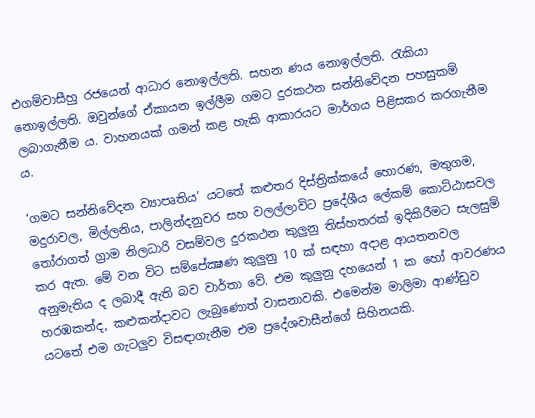එගම්වාසීහු රජයෙන් ආධාර නොඉල්ලති. සහන ණය නොඉල්ලති. රැකියා නොඉල්ලති. ඔවුන්ගේ ඒකායන ඉල්ලීම ගමට දුරකථන සන්නිවේදන පහසුකම් ලබාගැනීම ය. වාහනයක් ගමන් කළ හැකි ආකාරයට මාර්ගය පිළිසකර කරගැනීම ය.

‘ගමට සන්නිවේදන ව්‍යාපෘතිය’ යටතේ කළුතර දිස්ත්‍රික්කයේ හොරණ, මතුගම, මදුරාවල, මිල්ලනිය, පාලින්දනුවර සහ වලල්ලාවිට ප්‍රදේශීය ලේකම් කොට්ඨාසවල තෝරාගත් ග්‍රාම නිලධාරි වසම්වල දුරකථන කුලුනු තිස්හතරක් ඉදිකිරීමට සැලසුම් කර ඇත. මේ වන විට සම්පේක්‍ෂණ කුලුනු 10 ක් සඳහා අදාළ ආයතනවල අනුමැතිය ද ලබාදී ඇති බව වාර්තා වේ. එම කුලුනු දහයෙන් 1 ක හෝ ආවරණය හරඹකන්ද, කළුකන්දාවට ලැබුණොත් වාසනාවකි. එමෙන්ම මාලිමා ආණ්ඩුව යටතේ එම ගැටලුව විසඳාගැනීම එම ප්‍රදේශවාසීන්ගේ සිහිනයකි.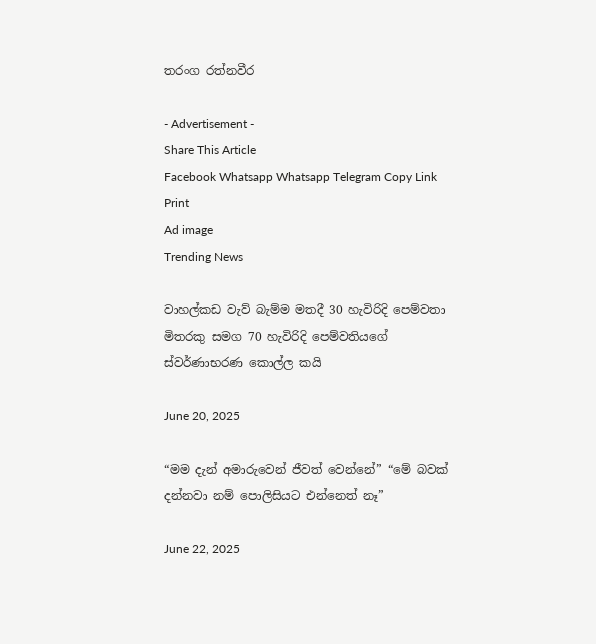තරංග රත්නවීර

- Advertisement -
Share This Article
Facebook Whatsapp Whatsapp Telegram Copy Link Print
Ad image
Trending News

වාහල්කඩ වැව් බැම්ම මතදී 30 හැවිරිදි පෙම්වතා මිතරකු සමග 70 හැවිරිදි පෙම්වතියගේ ස්වර්ණාභරණ කොල්ල කයි

June 20, 2025

“මම දැන් අමාරුවෙන් ජීවත් වෙන්නේ” “මේ බවක් දන්නවා නම් පොලිසියට එන්නෙත් නෑ”

June 22, 2025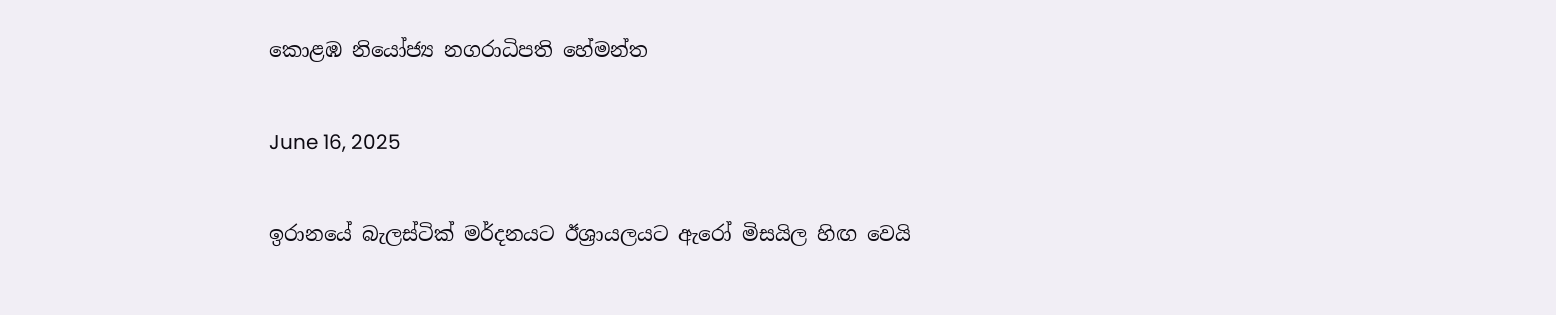කොළඹ නියෝජ්‍ය නගරාධිපති හේමන්ත

June 16, 2025

ඉරානයේ බැලස්ටික් මර්දනයට ඊශ්‍රායලයට ඇරෝ මිසයිල හිඟ වෙයි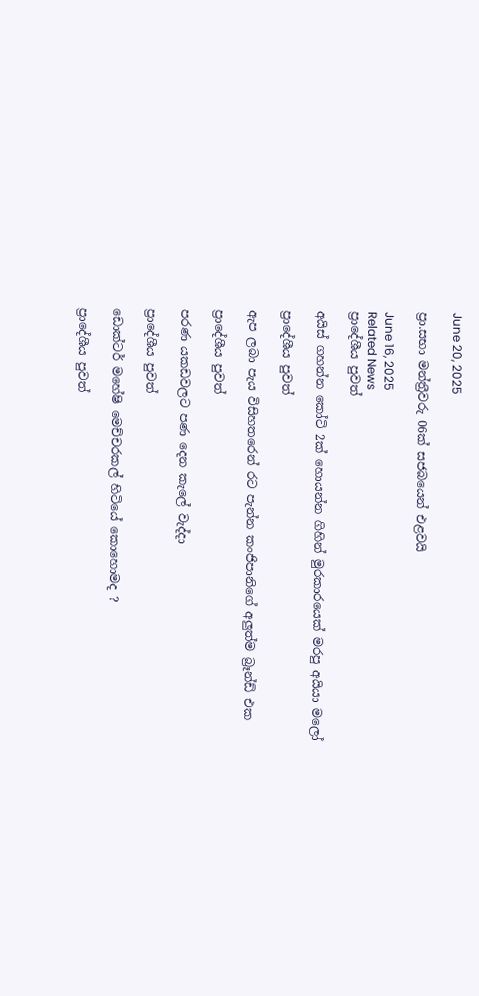June 20, 2025

ප්‍රා.සභා මන්ත්‍රීවරු 06ක් සජබයෙන් එළවයි

June 16, 2025
Related News
ප්‍රාදේශීය පුවත්

අයිස් ගහන්න කෝටි 2ක් හොයන්න ගිහින් මුරකාරයෙක් මරපු අයියා මලෝ

ප්‍රාදේශීය පුවත්

ඇප ලබා පැය විසිහතරෙන් රට පැන්න කංජිපානිගේ අලුත්ම බ්‍රෑන්ඩ් එක

ප්‍රාදේශීය පුවත්

පරණ යකඩවලට පණ දෙන කැලේ වැද්දා

ප්‍රාදේශීය පුවත්

ඩොක්ටර් මහේෂි මෙච්චරකල් හිටියේ කොහොමද ?

ප්‍රාදේශීය පුවත්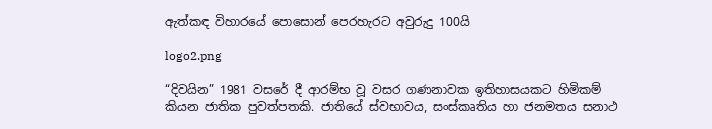ඇත්කඳ විහාරයේ පොසොන් පෙරහැරට අවුරුදු 100යි

logo2.png

“දිවයින” 1981 වසරේ දී ආරම්භ වූ වසර ගණනාවක ඉතිහාසයකට හිමිකම් කියන ජාතික පුවත්පතකි. ජාතියේ ස්වභාවය, සංස්කෘතිය හා ජනමතය සනාථ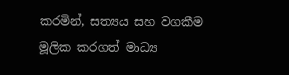කරමින්, සත්‍යය සහ වගකීම මූලික කරගත් මාධ්‍ය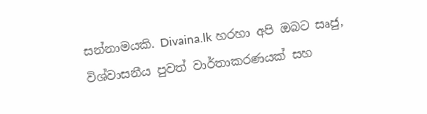සන්නාමයකි. Divaina.lk හරහා අපි ඔබට සෘජු, විශ්වාසනීය පුවත් වාර්තාකරණයක් සහ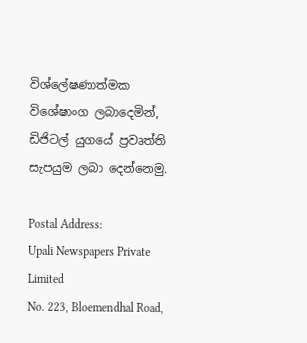විශ්ලේෂණාත්මක විශේෂාංග ලබාදෙමින්, ඩිජිටල් යුගයේ ප්‍රවෘත්ති සැපයුම ලබා දෙන්නෙමු.

Postal Address:
Upali Newspapers Private Limited
No. 223, Bloemendhal Road,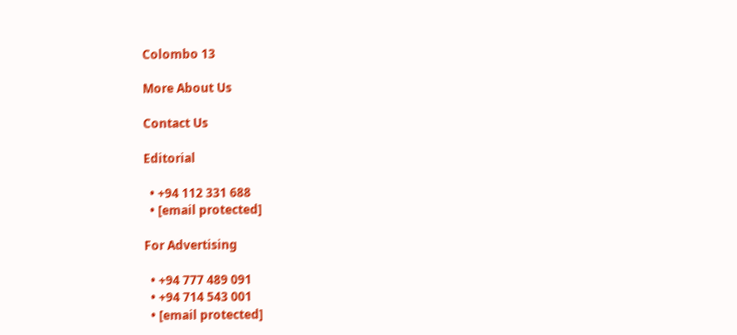Colombo 13

More About Us

Contact Us

Editorial

  • +94 112 331 688
  • [email protected]

For Advertising

  • +94 777 489 091
  • +94 714 543 001
  • [email protected]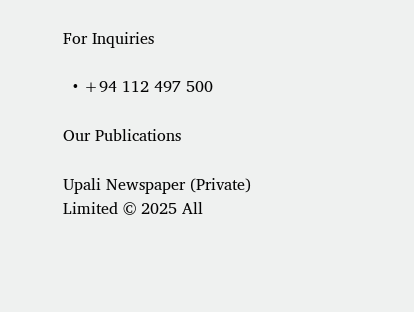For Inquiries

  • +94 112 497 500

Our Publications

Upali Newspaper (Private) Limited © 2025 All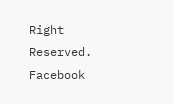Right Reserved.
Facebook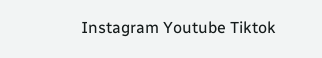Instagram Youtube Tiktok